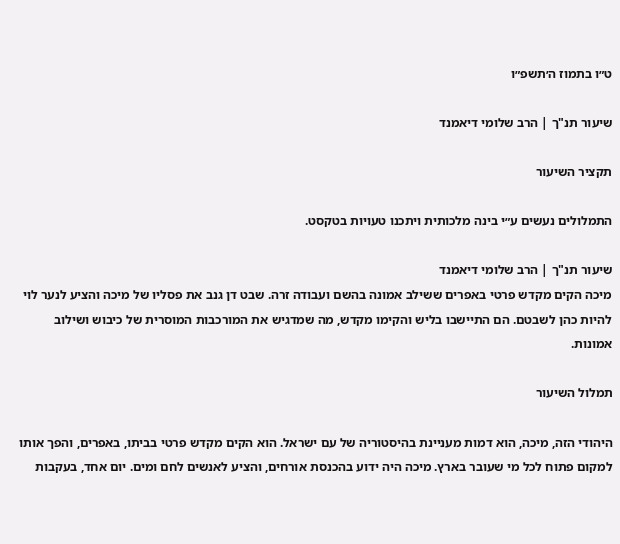ט״ו בתמוז ה׳תשפ״ו

שיעור תנ"ך | הרב שלומי דיאמנד

תקציר השיעור

התמלולים נעשים ע״י בינה מלכותית ויתכנו טעויות בטקסט.

שיעור תנ"ך | הרב שלומי דיאמנד
מיכה הקים מקדש פרטי באפרים ששילב אמונה בהשם ועבודה זרה. שבט דן גנב את פסליו של מיכה והציע לנער לוי להיות כהן לשבטם. הם התיישבו בליש והקימו מקדש, מה שמדגיש את המורכבות המוסרית של כיבוש ושילוב אמונות.

תמלול השיעור

היהודי הזה, מיכה, הוא דמות מעניינת בהיסטוריה של עם ישראל. הוא הקים מקדש פרטי בביתו, באפרים, והפך אותו למקום פתוח לכל מי שעובר בארץ. מיכה היה ידוע בהכנסת אורחים, והציע לאנשים לחם ומים. יום אחד, בעקבות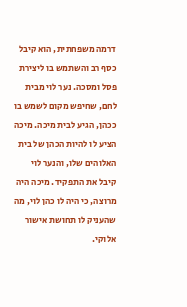דרמה משפחתית, הוא קיבל כסף רב והשתמש בו ליצירת פסל ומסכה. נער לוי מבית לחם, שחיפש מקום לשמש בו ככהן, הגיע לבית מיכה. מיכה הציע לו להיות הכהן של בית האלוהים שלו, והנער לוי קיבל את התפקיד. מיכה היה מרוצה, כי היה לו כהן לוי, מה שהעניק לו תחושת אישור אלוקי.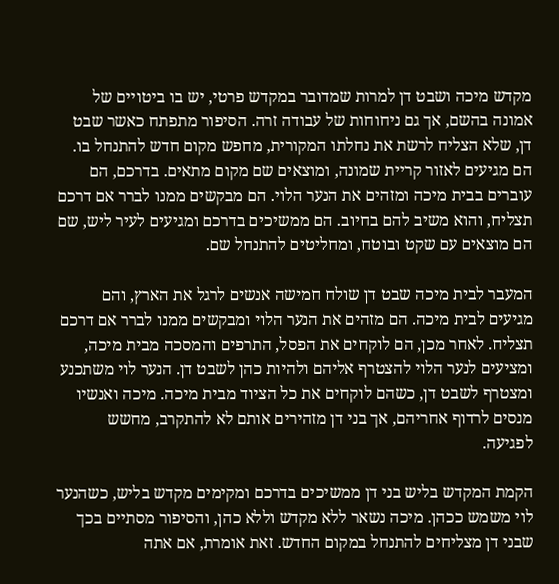מקדש מיכה ושבט דן למרות שמדובר במקדש פרטי, יש בו ביטויים של אמונה בהשם, אך גם ניחוחות של עבודה זרה. הסיפור מתפתח כאשר שבט דן, שלא הצליח לרשת את נחלתו המקורית, מחפש מקום חדש להתנחל בו. הם מגיעים לאזור קריית שמונה, ומוצאים שם מקום מתאים. בדרכם, הם עוברים בבית מיכה ומזהים את הנער הלוי. הם מבקשים ממנו לברר אם דרכם תצליח, והוא משיב להם בחיוב. הם ממשיכים בדרכם ומגיעים לעיר ליש, שם הם מוצאים עם שקט ובוטח, ומחליטים להתנחל שם.

המעבר לבית מיכה שבט דן שולח חמישה אנשים לרגל את הארץ, והם מגיעים לבית מיכה. הם מזהים את הנער הלוי ומבקשים ממנו לברר אם דרכם תצליח. לאחר מכן, הם לוקחים את הפסל, התרפים והמסכה מבית מיכה, ומציעים לנער הלוי להצטרף אליהם ולהיות כהן לשבט דן. הנער לוי משתכנע ומצטרף לשבט דן, כשהם לוקחים את כל הציוד מבית מיכה. מיכה ואנשיו מנסים לרדוף אחריהם, אך בני דן מזהירים אותם לא להתקרב, מחשש לפגיעה.

הקמת המקדש בליש בני דן ממשיכים בדרכם ומקימים מקדש בליש, כשהנער לוי משמש ככהן. מיכה נשאר ללא מקדש וללא כהן, והסיפור מסתיים בכך שבני דן מצליחים להתנחל במקום החדש. זאת אומרת, אם אתה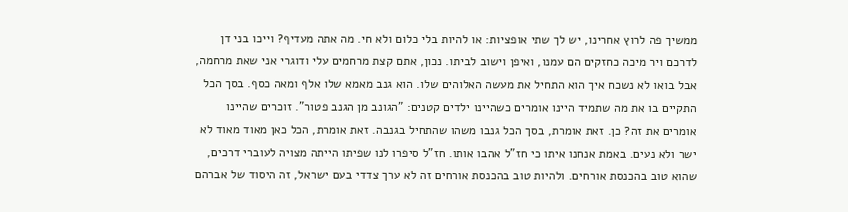ממשיך פה לרוץ אחרינו, יש לך שתי אופציות: או להיות בלי כלום ולא חי. מה אתה מעדיף? וייכו בני דן לדרכם ויר מיכה כחזקים הם עמנו, ואיפן וישוב לביתו. נכון, אתם קצת מרחמים עלי ודוגרי אני שאת מרחמה, אבל בואו לא נשכח איך הוא התחיל את מעשה האלוהים שלו. הוא גנב מאמא שלו אלף ומאה כסף. בסך הכל התקיים בו את מה שתמיד היינו אומרים כשהיינו ילדים קטנים: "הגונב מן הגנב פטור". זוכרים שהיינו אומרים את זה? כן. זאת אומרת, בסך הכל גנבו משהו שהתחיל בגנבה. זאת אומרת, הכל כאן מאוד מאוד לא ישר ולא נעים. באמת אנחנו איתו כי חז"ל אהבו אותו. חז"ל סיפרו לנו שפיתו הייתה מצויה לעוברי דרכים, שהוא טוב בהכנסת אורחים. ולהיות טוב בהכנסת אורחים זה לא ערך צדדי בעם ישראל, זה היסוד של אברהם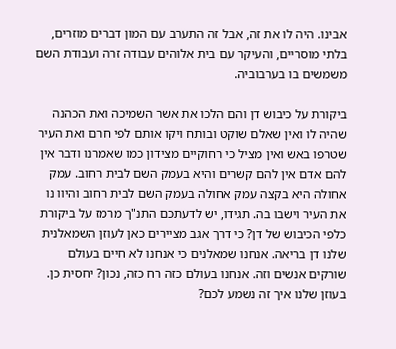אבינו. היה לו את זה, אבל זה התערב עם המון דברים מוזרים, בלתי מוסריים, והעיקר עם בית אלוהים עבודה זרה ועבודת השם משמשים בו בערבוביה.

ביקורת על כיבוש דן והם הלכו את אשר השמיכה ואת הכהנה שהיה לו ואין שאלם שוקט ובותח ויקו אותם לפי חרם ואת העיר שטרפו באש ואין מציל כי רחוקיים מצידון כמו שאמרנו ודבר אין להם אדם אין להם קשרים והיא בעמק השם לבית רחוב. עמק אחולה היא בקצה עמק אחולה בעמק השם לבית רחוב והיוו נו את העיר וישבו בה. תגידו, יש לדעתכם התנ"ך מרמז על ביקורת כלפי הכיבוש של דן? כי דרך אגב מציירים כאן לעוזן השמאלנית שלנו דן בריאה. אנחנו שמאלנים כי אנחנו לא חיים בעולם שורקים אנשים וזה. אנחנו בעולם כזה רח כזה, נכון? יחסית כן. בעוזן שלנו איך זה נשמע לכם?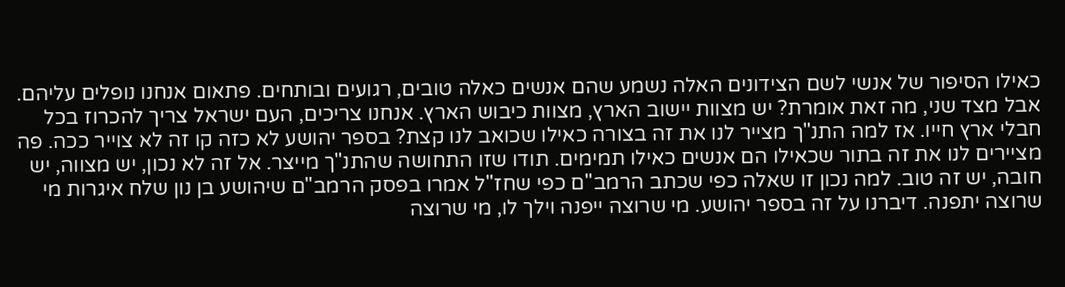כאילו הסיפור של אנשי לשם הצידונים האלה נשמע שהם אנשים כאלה טובים, רגועים ובותחים. פתאום אנחנו נופלים עליהם. אבל מצד שני, מה זאת אומרת? יש מצוות יישוב הארץ, מצוות כיבוש הארץ. אנחנו צריכים, העם ישראל צריך להכרוז בכל חבלי ארץ חייו. אז למה התנ"ך מצייר לנו את זה בצורה כאילו שכואב לנו קצת? בספר יהושע לא כזה קו זה לא צוייר ככה. פה מציירים לנו את זה בתור שכאילו הם אנשים כאילו תמימים. תודו שזו התחושה שהתנ"ך מייצר. אל זה לא נכון, יש מצווה, יש חובה, יש זה טוב. למה נכון זו שאלה כפי שכתב הרמב"ם כפי שחז"ל אמרו בפסק הרמב"ם שיהושע בן נון שלח איגרות מי שרוצה יתפנה. דיברנו על זה בספר יהושע. מי שרוצה ייפנה וילך לו, מי שרוצה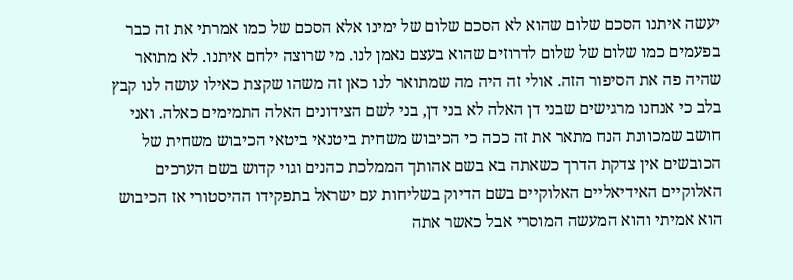יעשה איתנו הסכם שלום שהוא לא הסכם שלום של ימינו אלא הסכם של כמו אמרתי את זה כבר בפעמים כמו שלום של שלום לדרוזים שהוא בעצם נאמן לנו. מי שרוצה ילחם איתנו. לא מתואר שהיה פה את הסיפור הזה. אולי זה היה מה שמתואר לנו כאן זה משהו שקצת כאילו עושה לנו קבץ בלב כי אנחנו מרגישים שבני דן האלה לא בני דן, בני לשם הצידונים האלה התמימים כאלה. ואני חושב שמכוונת הנח מתאר את זה ככה כי הכיבוש משחית ביטנאי ביטאי הכיבוש משחית של הכובשים אין צדקת הדרך כשאתה בא בשם אהותך הממלכת כהנים וגוי קדוש בשם הערכים האלוקיים האידיאליים האלוקיים בשם הדיוק בשליחות עם ישראל בתפקידו ההיסטורי אז הכיבוש הוא אמיתי והוא המעשה המוסרי אבל כאשר אתה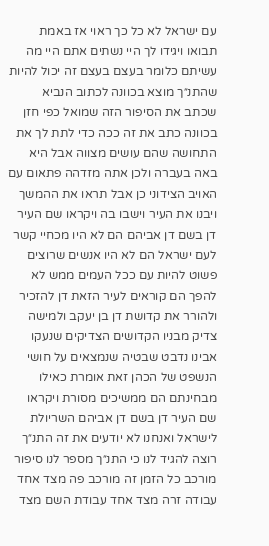עם ישראל לא כל כך ראוי אז באמת תבואו ויגידו לך היי נשתים אתם היי מה עשיתם כלומר בעצם בעצם זה יכול להיות שהתנ״ך מוצא בכוונה לכתוב הנביא שכתב את הסיפור הזה שמואל כפי חזן בכוונה כתב את זה ככה כדי לתת לך את התחושה שהם עושים מצווה אבל היא באה בעברה ולכן אתה מזדהה פתאום עם האויב הצידוני כן אבל תראו את ההמשך ויבנו את העיר וישבו בה ויקראו שם העיר דן בשם דן אביהם הם לא היו מכחיי קשר לעם ישראל הם לא היו אנשים שרוצים פשוט להיות עם ככל העמים ממש לא להפך הם קוראים לעיר הזאת דן להזכיר ולהורר את קדושת דן בן יעקב ולמישה צדיק מבניו הקדושים הצדיקים שנעקו אבינו נדבט שבטיה שנמצאים על חושי הנשפט של הכהן זאת אומרת כאילו מבחינתם הם ממשיכים מסורת ויקראו שם העיר דן בשם דן אביהם השריולת לישראל ואנחנו לא יודעים את זה התנ״ך רוצה להגיד לנו כי התנ״ך מספר לנו סיפור מורכב כל הזמן זה מורכב פה מצד אחד עבודה זרה מצד אחד עבודת השם מצד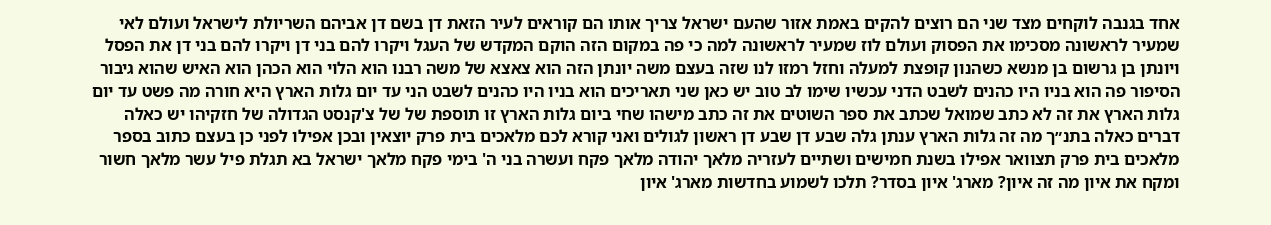אחד בגנבה לוקחים מצד שני הם רוצים להקים באמת אזור שהעם ישראל צריך אותו הם קוראים לעיר הזאת דן בשם דן אביהם השריולת לישראל ועולם לאי שמעיר לראשונה מסכימו את הפסוק ועולם לוז שמעיר לראשונה למה כי פה במקום הזה הוקם המקדש של העגל ויקרו להם בני דן ויקרו להם בני דן את הפסל ויונתן בן גרשום בן מנשא כשהנון קופצת למעלה וחזל רמזו לנו שזה בעצם משה יונתן הזה הוא צאצא של משה רבנו הוא הלוי הוא הכהן הוא האיש שהוא גיבור הסיפור פה הוא בניו היו כהנים לשבט הדני עכשיו שימו לב טוב יש כאן שני תאריכים הוא בניו היו כהנים לשבט הני עד יום גלות הארץ היא חורה מה פשט עד יום גלות הארץ את זה לא כתב שמואל שכתב את ספר השוטים את זה כתב מישהו שחי ביום גלות הארץ זו תוספת של של צ'קנסט הגדולה של חזקיהו יש כאלה דברים כאלה בתנ״ך מה זה גלות הארץ ענתן גלה שבע דן שבע דן ראשון לגולים ואני קורא לכם מלאכים בית פרק יוצאין ובכן אפילו לפני כן בעצם כתוב בספר מלאכים בית פרק תצוואר אפילו בשנת חמישים ושתיים לעזריה מלאך יהודה מלאך פקח ועשרה בני ה' בימי פקח מלאך ישראל בא תגלת פיל עשר מלאך חשור ומקח את איון מה זה איון? מארג' איון בסדר? תלכו לשמוע בחדשות מארג' איון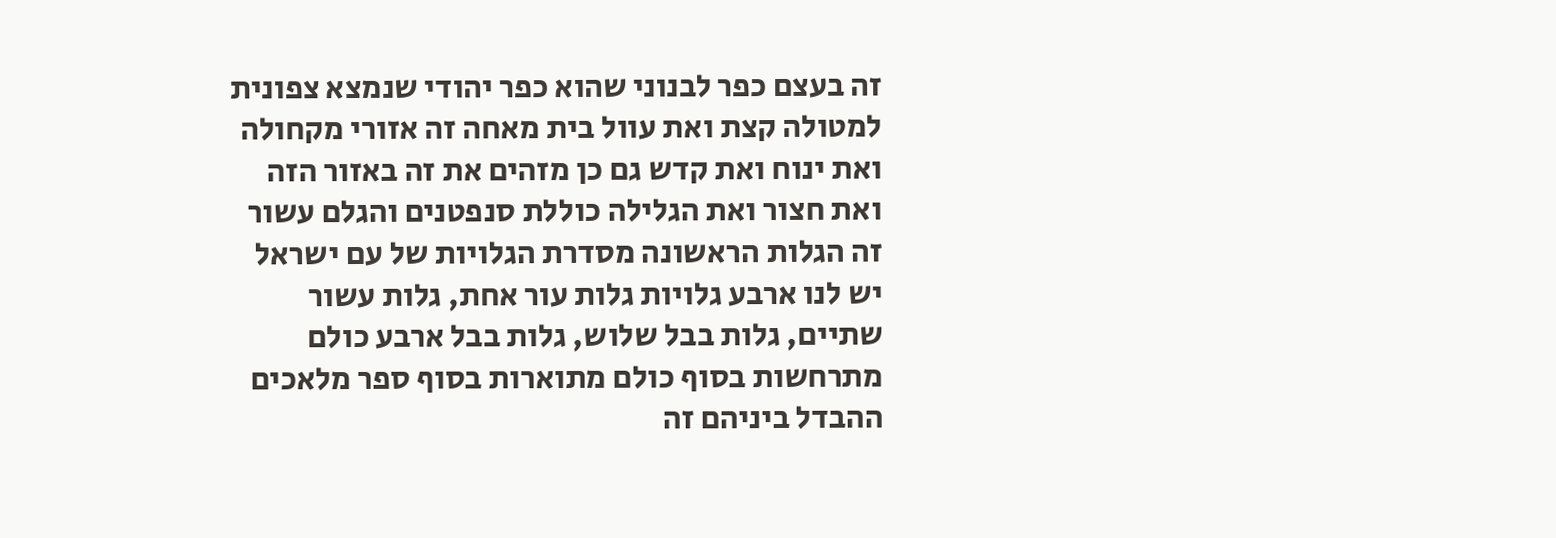זה בעצם כפר לבנוני שהוא כפר יהודי שנמצא צפונית למטולה קצת ואת עוול בית מאחה זה אזורי מקחולה ואת ינוח ואת קדש גם כן מזהים את זה באזור הזה ואת חצור ואת הגלילה כוללת סנפטנים והגלם עשור זה הגלות הראשונה מסדרת הגלויות של עם ישראל יש לנו ארבע גלויות גלות עור אחת, גלות עשור שתיים, גלות בבל שלוש, גלות בבל ארבע כולם מתרחשות בסוף כולם מתוארות בסוף ספר מלאכים ההבדל ביניהם זה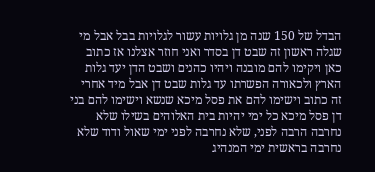הבדל של 150 שנה מן גלויות עשור לגלויות בבל אבל מי שגלה ראשון זה שבט דן בסדר ואני חוזר אצלנו אז כתוב כאן ויקימו להם מובנה ויהיו כהנים ושבט הדן יעד גלות הארץ ולכאורה הפשרתו עד גלות שבט דן אבל מיד אחרי זה כתוב וישימו להם את פסל מיכא שנשא וישימו להם בני דן פסל מיכא כל ימי יהיות בית האלוהים בשילו שלא נחרבה הרבה לפני, שלא נחרבה לפני ימי שאול ודוד שלא נחרבה בראשית ימי המנהיג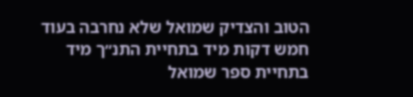הטוב והצדיק שמואל שלא נחרבה בעוד חמש דקות מיד בתחיית התנ״ך מיד בתחיית ספר שמואל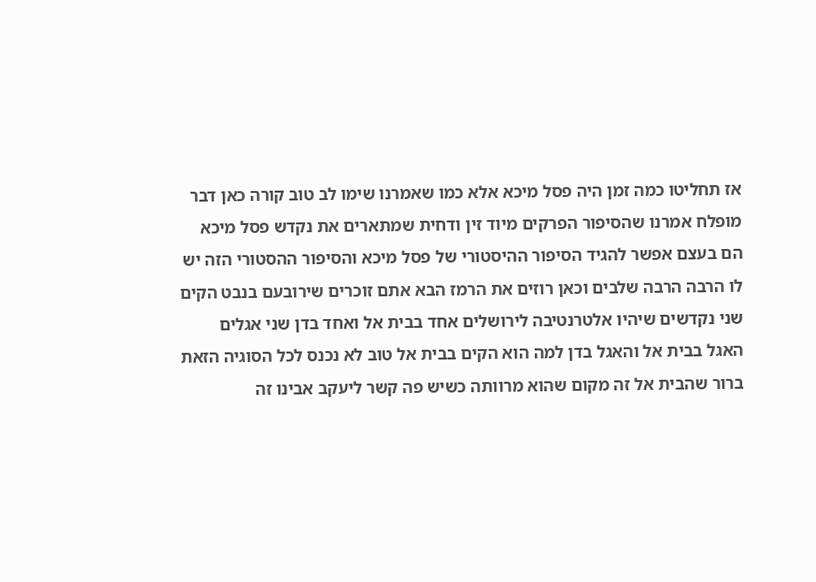אז תחליטו כמה זמן היה פסל מיכא אלא כמו שאמרנו שימו לב טוב קורה כאן דבר מופלח אמרנו שהסיפור הפרקים מיוד זין ודחית שמתארים את נקדש פסל מיכא הם בעצם אפשר להגיד הסיפור ההיסטורי של פסל מיכא והסיפור ההסטורי הזה יש לו הרבה הרבה שלבים וכאן רוזים את הרמז הבא אתם זוכרים שירובעם בנבט הקים שני נקדשים שיהיו אלטרנטיבה לירושלים אחד בבית אל ואחד בדן שני אגלים האגל בבית אל והאגל בדן למה הוא הקים בבית אל טוב לא נכנס לכל הסוגיה הזאת ברור שהבית אל זה מקום שהוא מרוותה כשיש פה קשר ליעקב אבינו זה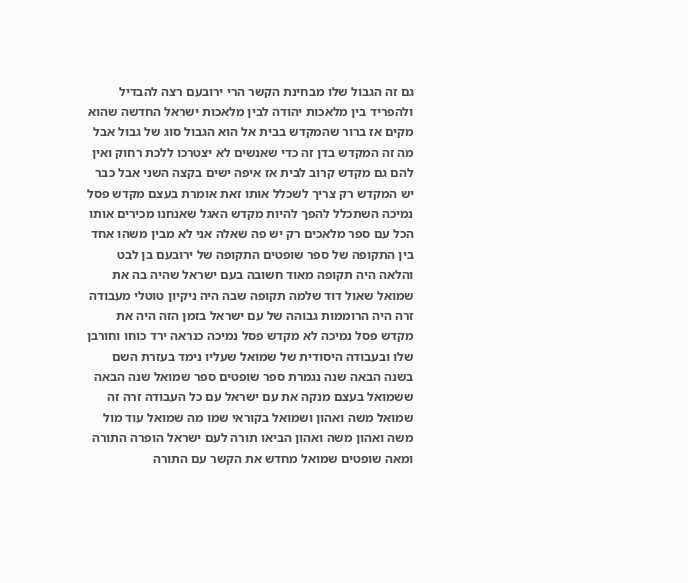גם זה הגבול שלו מבחינת הקשר הרי ירובעם רצה להבדיל ולהפריד בין מלאכות יהודה לבין מלאכות ישראל החדשה שהוא מקים אז ברור שהמקדש בבית אל הוא הגבול סוג של גבול אבל מה זה המקדש בדן זה כדי שאנשים לא יצטרכו ללכת רחוק ואין להם גם מקדש קרוב לבית אז איפה ישים בקצה השני אבל כבר יש המקדש רק צריך לשכלל אותו זאת אומרת בעצם מקדש פסל נמיכה השתכלל להפך להיות מקדש האגל שאנחנו מכירים אותו הכל עם ספר מלאכים רק יש פה שאלה אני לא מבין משהו אחד בין התקופה של ספר שופטים התקופה של ירובעם בן לבט והלאה היה תקופה מאוד חשובה בעם ישראל שהיה בה את שמואל שאול דוד שלמה תקופה שבה היה ניקיון טוטלי מעבודה זרה היה הרוממות גבוהה של עם ישראל בזמן הזה היה את מקדש פסל נמיכה לא מקדש פסל נמיכה כנראה ירד כוחו וחורבן שלו ובעבודה היסודית של שמואל שעליו נימד בעזרת השם בשנה הבאה שנה נגמרת ספר שופטים ספר שמואל שנה הבאה ששמואל בעצם מנקה את עם ישראל עם כל העבודה זרה זה שמואל משה ואהון ושמואל בקוראי שמו מה שמואל עוד מול משה ואהון משה ואהון הביאו תורה לעם ישראל הופרה התורה ומאה שופטים שמואל מחדש את הקשר עם התורה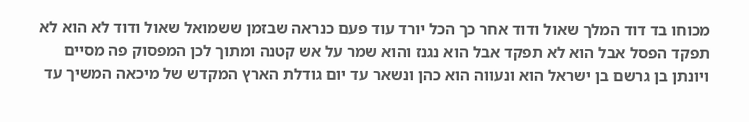מכוחו בד דוד המלך שאול ודוד אחר כך הכל יורד עוד פעם כנראה שבזמן ששמואל שאול ודוד לא הוא לא תפקד הפסל אבל הוא לא תפקד אבל הוא נגנז והוא שמר על אש קטנה ומתוך לכן המפסוק פה מסיים ויונתן בן גרשם בן ישראל הוא ונעווה הוא כהן ונשאר עד יום גודלת הארץ המקדש של מיכאה המשיך עד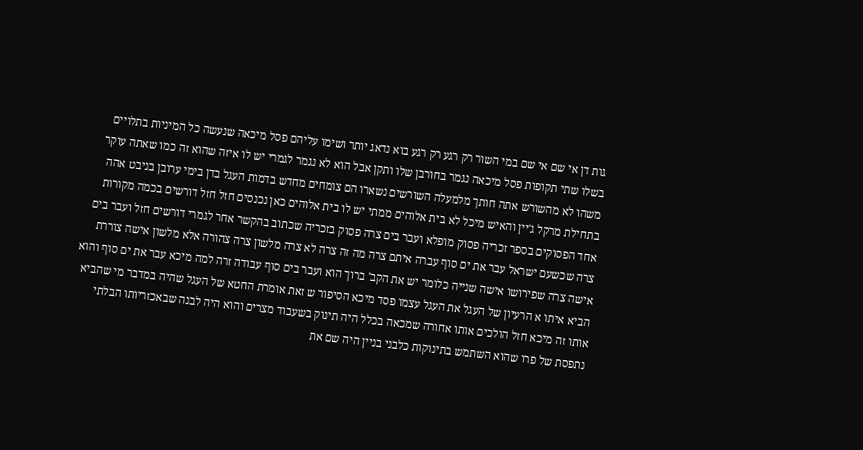גות דן אי שם אי שם במי השור רק רגע רק רגע בוא נדאג יותר ושימו עליהם פסל מיכאה שנעשה כל המיניות בתלויים בשלו שתי תקופות פסל מיכאה נגמר בחורבן שלו ותקן אבל הוא לא נגמר לגמרי יש לו איזה שהוא זה כמו שאתה עוקר משהו לא מהשורש אתה חותך מלמעלה השורשים נשארו הם צומחים מחדש בדמות העגל בדן בימי ערובן בניבט אהה בתחילת מרקל ג'יין והאיש מיכל לא בית אלוהים ממתי יש לו בית אלוהים כאן נכנסים חזל חזל דורשים בכמה מקורות אחד הפסוקים בספר זכריה פסוק מופלא ועבר בים צרה פסוק בזכריה שכתוב בהקשר אחר לגמרי דורשים חזל ועבר בים צרה שכשעם ישראל עבר את ים סוף עברה איתם צרה מה זה צרה לא צרה מלשון צרה צהורה אלא מלשון אישה צוררת אישה צרה שפירושו אישה שנייה כלומר יש את הקב' ברוך הוא ועבר בים סוף עבודה זרה למה מיכא עבר את ים סוף והוא הביא איתו א הרעיון של העגל את העגל עצמו פסד מיכא הסיפור ש זאת אומרת החטא של העגל שהיה במדבר מי שהביא אותו זה מיכא חזל הולכים אותו אחורה שמכאה בכלל היה תינוק בשעבוד מצרים והוא היה לבנה שבאכזריותו הבלתי נתפסת של פרו שהוא השתמש בתינוקות כלבני בניין היה שם את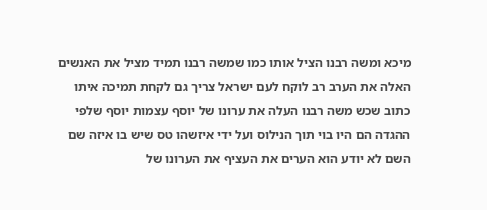מיכא ומשה רבנו הציל אותו כמו שמשה רבנו תמיד מציל את האנשים האלה את הערב רב לוקח לעם ישראל צריך גם לקחת תמיכה איתו כתוב שכש משה רבנו העלה את ערונו של יוסף עצמות יוסף שלפי ההגדה הם היו בוי תוך הנילוס ועל ידי איזשהו טס שיש בו איזה שם השם לא יודע הוא הערים את העציף את הערונו של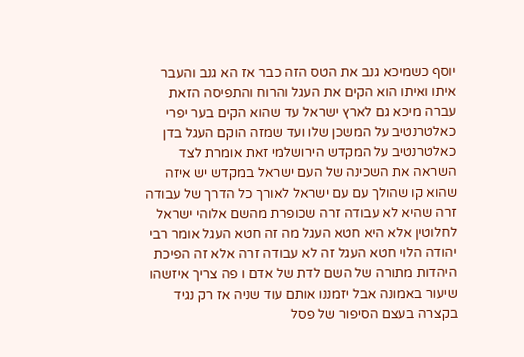יוסף כשמיכא גנב את הטס הזה כבר אז הא גנב והעבר איתו ואיתו הוא הקים את העגל והרוח והתפיסה הזאת עברה מיכא גם לארץ ישראל עד שהוא הקים בער יפרי כאלטרנטיב על המשכן שלו ועד שמזה הוקם העגל בדן כאלטרנטיב על המקדש הירושלמי זאת אומרת לצד השראה את השכינה של העם ישראל במקדש יש איזה שהוא קו שהולך עם עם ישראל לאורך כל הדרך של עבודה זרה שהיא לא עבודה זרה שכופרת מהשם אלוהי ישראל לחלוטין אלא היא חטא העגל מה זה חטא העגל אומר רבי יהודה הלוי חטא העגל זה לא עבודה זרה אלא זה הפיכת היהדות מתורה של השם לדת של אדם ו פה צריך איזשהו שיעור באמונה אבל יזמננו אותם עוד שניה אז רק נגיד בקצרה בעצם הסיפור של פסל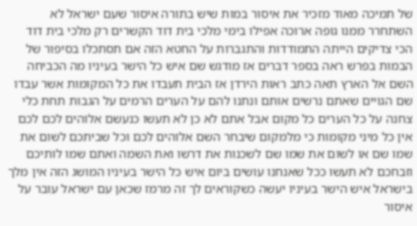של תמיכה מאוד מזכיר את איסור במות שיש בתורה איסור שעם ישראל לא השתחרר ממנו גופה ארוכה אפילו בימי מלכי בית דוד הקשרים רק מלכי בית דוד הכי צדיקים הייתה התמודדות והתגברות על החטא הזה אם תסתכלו בסיפור של הבמות בפרש ראה בספר דברים אז מודגש שם איש כל הישר בעיניו מה הכביחה השם אל הארץ תאה כתב ראות הירדן אז הבית תעבדו את כל המקומות אשר עבדו שם הגויים שאתם נרשים אותם ונתנו להם על הערים הרמים על הגבות תחת כלי צחנה על כל הערים כל מקום אבל אתם לא כן לא תעשו כנעשם אלוהים לכם לכם אין כל מיני מקומות כי מלמקום שיבחר השם אלוהים לכם וכל שביתכם לשום את שמו שם או לשום את שמו שם לשכנות את דרשו ואת השמה ואתם שמו לותיכם וזבחכם לא תעשו ככל שאנחנו עושים ביום איש כל הישר בעיניו המושג הזה אין מלך בישראל איש הישר בעיניו יעשה כשקוראים לך זה מרמז שכאן עם ישראל עובר על איסור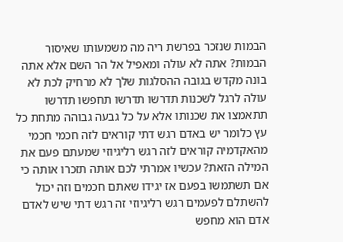הבמות שנזכר בפרשת ריה מה משמעותו שאיסור הבמות? אתה לא עולה ומאפיל אל הר השם אלא אתה בונה מקדש בגובה ההסלגות שלך לא מרחיק לכת לא עולה לרגל לשכנות תדרשו תדרשו תחפשו תדרשו תתאמצו את שכנותו אלא על כל גבעה גבוהה מתחת כל עץ כלומר יש באדם רגש דתי קוראים לזה חכמי חכמי מהאקדמיה קוראים לזה רגש רליגיוזי שמעתם פעם את המילה הזאת? עכשיו אמרתי לכם אותה תזכרו אותה כי אם תשתמשו בפעם אז יגידו שאתם חכמים וזה יכול להשתלם לפעמים רגש רליגיוזי זה רגש דתי שיש לאדם אדם הוא מחפש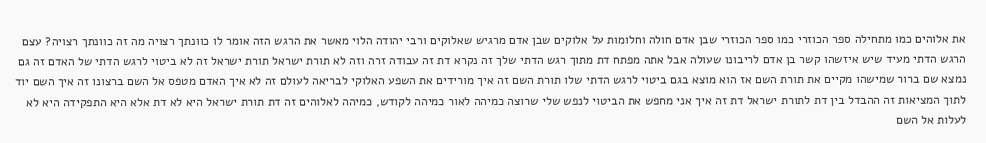את אלוהים כמו מתחילה ספר הכוזרי כמו ספר הכוזרי שבן אדם חולה וחלומות על אלוקים שבן אדם מרגיש שאלוקים ורבי יהודה הלוי מאשר את הרגש הזה אומר לו כוונתך רצויה מה זה כוונתך רצויה? עצם הרגש הדתי מעיד שיש איזשהו קשר בן אדם לריבונו שעולה אבל אתה מפתח דת מתוך רגש הדתי שלך זה נקרא דת זה עבודה זרה וזה לא תורת ישראל תורת ישראל זה לא ביטוי לרגש הדתי של האדם זה גם נמצא שם ברור שמישהו מקיים את תורת השם אז הוא מוצא בגם ביטוי לרגש הדתי שלו תורת השם זה איך מורידים את השפע האלוקי לבריאה לעולם זה לא איך האדם מטפס אל השם ברצונו זה איך השם יוד לתוך המציאות זה ההבדל בין דת לתורת ישראל דת זה איך אני מחפש את הביטוי לנפש שלי שרוצה כמיהה לאור כמיהה לקודש, כמיהה לאלוהים זה דת תורת ישראל היא לא דת אלא היא התפקידה היא לא לעלות אל השם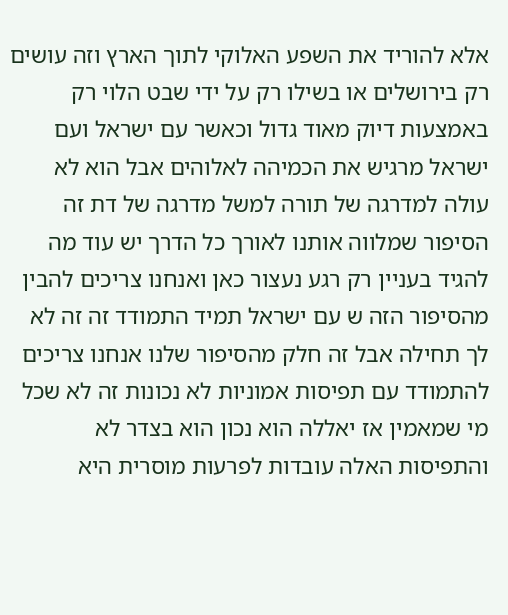אלא להוריד את השפע האלוקי לתוך הארץ וזה עושים רק בירושלים או בשילו רק על ידי שבט הלוי רק באמצעות דיוק מאוד גדול וכאשר עם ישראל ועם ישראל מרגיש את הכמיהה לאלוהים אבל הוא לא עולה למדרגה של תורה למשל מדרגה של דת זה הסיפור שמלווה אותנו לאורך כל הדרך יש עוד מה להגיד בעניין רק רגע נעצור כאן ואנחנו צריכים להבין מהסיפור הזה ש עם ישראל תמיד התמודד זה זה לא לך תחילה אבל זה חלק מהסיפור שלנו אנחנו צריכים להתמודד עם תפיסות אמוניות לא נכונות זה לא שכל מי שמאמין אז יאללה הוא נכון הוא בצדר לא והתפיסות האלה עובדות לפרעות מוסרית היא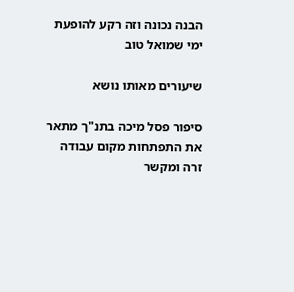הבנה נכונה וזה רקע להופעת ימי שמואל טוב

שיעורים מאותו נושא

סיפור פסל מיכה בתנ"ך מתאר את התפתחות מקום עבודה זרה ומקשר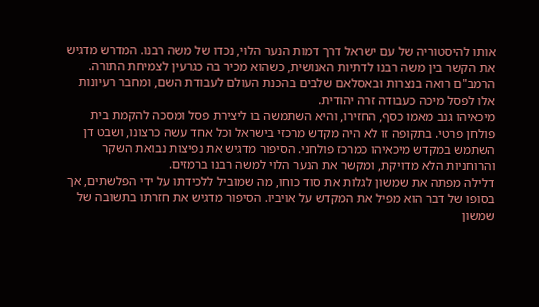אותו להיסטוריה של עם ישראל דרך דמות הנער הלוי, נכדו של משה רבנו. המדרש מדגיש את הקשר בין משה רבנו לדתיות האנושית, כשהוא מכיר בה כגרעין לצמיחת התורה. הרמב"ם רואה בנצרות ובאסלאם שלבים בהכנת העולם לעבודת השם, ומחבר רעיונות אלו לפסל מיכה כעבודה זרה יהודית.
מיכאיהו גנב מאמו כסף, החזירו, והיא השתמשה בו ליצירת פסל ומסכה להקמת בית פולחן פרטי. בתקופה זו לא היה מקדש מרכזי בישראל וכל אחד עשה כרצונו, ושבט דן השתמש במקדש מיכאיהו כמרכז פולחני. הסיפור מדגיש את נפיצות נבואת השקר והרוחניות הלא מדויקת, ומקשר את הנער הלוי למשה רבנו ברמזים.
דלילה מפתה את שמשון לגלות את סוד כוחו, מה שמוביל ללכידתו על ידי הפלשתים, אך בסופו של דבר הוא מפיל את המקדש על אויביו. הסיפור מדגיש את חזרתו בתשובה של שמשון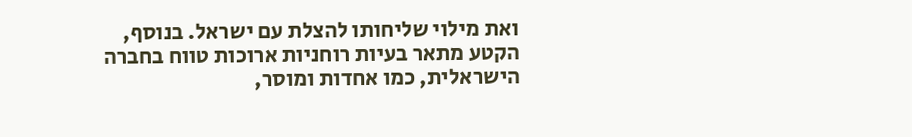ואת מילוי שליחותו להצלת עם ישראל. בנוסף, הקטע מתאר בעיות רוחניות ארוכות טווח בחברה הישראלית, כמו אחדות ומוסר,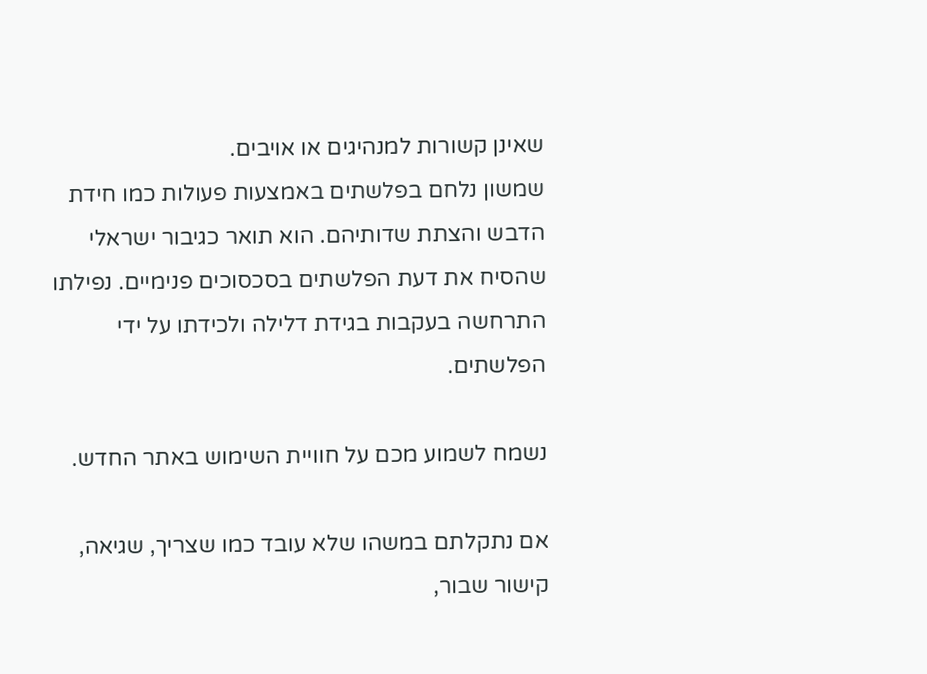שאינן קשורות למנהיגים או אויבים.
שמשון נלחם בפלשתים באמצעות פעולות כמו חידת הדבש והצתת שדותיהם. הוא תואר כגיבור ישראלי שהסיח את דעת הפלשתים בסכסוכים פנימיים. נפילתו התרחשה בעקבות בגידת דלילה ולכידתו על ידי הפלשתים.

נשמח לשמוע מכם על חוויית השימוש באתר החדש.

אם נתקלתם במשהו שלא עובד כמו שצריך, שגיאה, קישור שבור,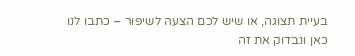בעיית תצוגה, או שיש לכם הצעה לשיפור – כתבו לנו כאן ונבדוק את זה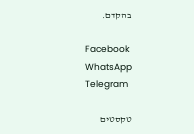בהקדם.

Facebook
WhatsApp
Telegram

טקסטים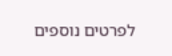לפרטים נוספים